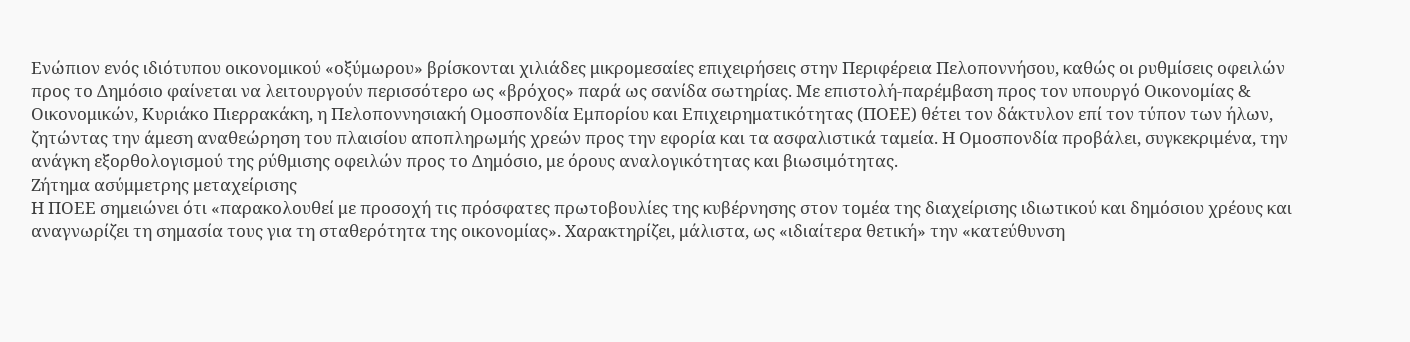Ενώπιον ενός ιδιότυπου οικονομικού «οξύμωρου» βρίσκονται χιλιάδες μικρομεσαίες επιχειρήσεις στην Περιφέρεια Πελοποννήσου, καθώς οι ρυθμίσεις οφειλών προς το Δημόσιο φαίνεται να λειτουργούν περισσότερο ως «βρόχος» παρά ως σανίδα σωτηρίας. Με επιστολή-παρέμβαση προς τον υπουργό Οικονομίας & Οικονομικών, Κυριάκο Πιερρακάκη, η Πελοποννησιακή Ομοσπονδία Εμπορίου και Επιχειρηματικότητας (ΠΟΕΕ) θέτει τον δάκτυλον επί τον τύπον των ήλων, ζητώντας την άμεση αναθεώρηση του πλαισίου αποπληρωμής χρεών προς την εφορία και τα ασφαλιστικά ταμεία. Η Ομοσπονδία προβάλει, συγκεκριμένα, την ανάγκη εξορθολογισμού της ρύθμισης οφειλών προς το Δημόσιο, με όρους αναλογικότητας και βιωσιμότητας.
Ζήτημα ασύμμετρης μεταχείρισης
Η ΠΟΕΕ σημειώνει ότι «παρακολουθεί με προσοχή τις πρόσφατες πρωτοβουλίες της κυβέρνησης στον τομέα της διαχείρισης ιδιωτικού και δημόσιου χρέους και αναγνωρίζει τη σημασία τους για τη σταθερότητα της οικονομίας». Χαρακτηρίζει, μάλιστα, ως «ιδιαίτερα θετική» την «κατεύθυνση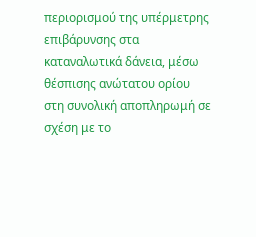περιορισμού της υπέρμετρης επιβάρυνσης στα καταναλωτικά δάνεια, μέσω θέσπισης ανώτατου ορίου στη συνολική αποπληρωμή σε σχέση με το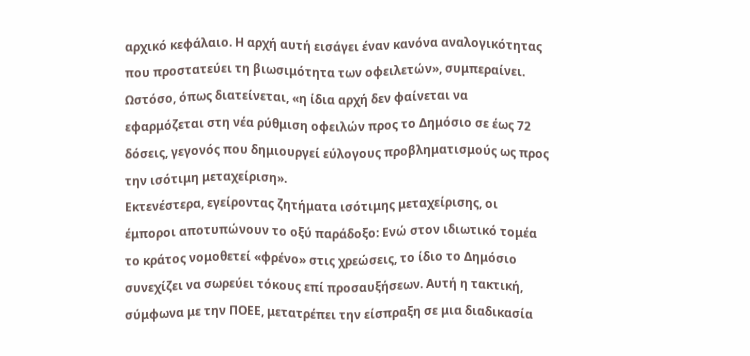αρχικό κεφάλαιο. Η αρχή αυτή εισάγει έναν κανόνα αναλογικότητας που προστατεύει τη βιωσιμότητα των οφειλετών», συμπεραίνει. Ωστόσο, όπως διατείνεται, «η ίδια αρχή δεν φαίνεται να εφαρμόζεται στη νέα ρύθμιση οφειλών προς το Δημόσιο σε έως 72 δόσεις, γεγονός που δημιουργεί εύλογους προβληματισμούς ως προς την ισότιμη μεταχείριση».
Εκτενέστερα, εγείροντας ζητήματα ισότιμης μεταχείρισης, οι έμποροι αποτυπώνουν το οξύ παράδοξο: Ενώ στον ιδιωτικό τομέα το κράτος νομοθετεί «φρένο» στις χρεώσεις, το ίδιο το Δημόσιο συνεχίζει να σωρεύει τόκους επί προσαυξήσεων. Αυτή η τακτική, σύμφωνα με την ΠΟΕΕ, μετατρέπει την είσπραξη σε μια διαδικασία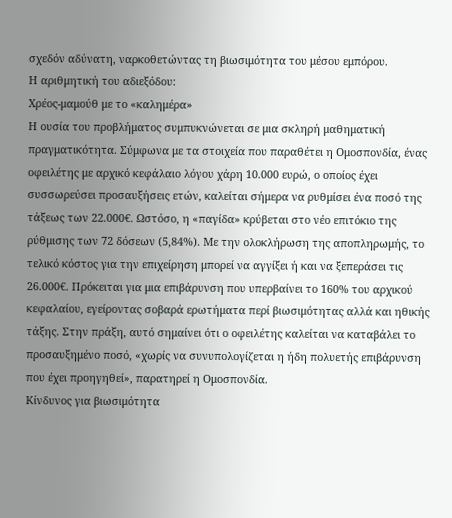σχεδόν αδύνατη, ναρκοθετώντας τη βιωσιμότητα του μέσου εμπόρου.
Η αριθμητική του αδιεξόδου:
Χρέος-μαμούθ με το «καλημέρα»
Η ουσία του προβλήματος συμπυκνώνεται σε μια σκληρή μαθηματική πραγματικότητα. Σύμφωνα με τα στοιχεία που παραθέτει η Ομοσπονδία, ένας οφειλέτης με αρχικό κεφάλαιο λόγου χάρη 10.000 ευρώ, ο οποίος έχει συσσωρεύσει προσαυξήσεις ετών, καλείται σήμερα να ρυθμίσει ένα ποσό της τάξεως των 22.000€. Ωστόσο, η «παγίδα» κρύβεται στο νέο επιτόκιο της ρύθμισης των 72 δόσεων (5,84%). Με την ολοκλήρωση της αποπληρωμής, το τελικό κόστος για την επιχείρηση μπορεί να αγγίξει ή και να ξεπεράσει τις 26.000€. Πρόκειται για μια επιβάρυνση που υπερβαίνει το 160% του αρχικού κεφαλαίου, εγείροντας σοβαρά ερωτήματα περί βιωσιμότητας αλλά και ηθικής τάξης. Στην πράξη, αυτό σημαίνει ότι ο οφειλέτης καλείται να καταβάλει το προσαυξημένο ποσό, «χωρίς να συνυπολογίζεται η ήδη πολυετής επιβάρυνση που έχει προηγηθεί», παρατηρεί η Ομοσπονδία.
Κίνδυνος για βιωσιμότητα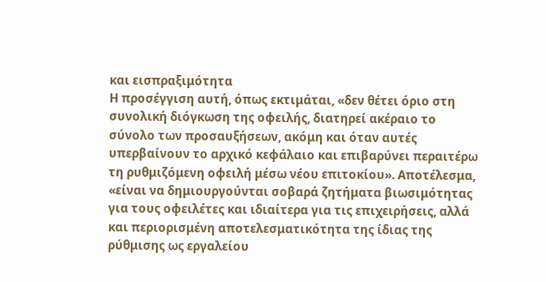και εισπραξιμότητα
Η προσέγγιση αυτή, όπως εκτιμάται, «δεν θέτει όριο στη συνολική διόγκωση της οφειλής, διατηρεί ακέραιο το σύνολο των προσαυξήσεων, ακόμη και όταν αυτές υπερβαίνουν το αρχικό κεφάλαιο και επιβαρύνει περαιτέρω τη ρυθμιζόμενη οφειλή μέσω νέου επιτοκίου». Αποτέλεσμα, «είναι να δημιουργούνται σοβαρά ζητήματα βιωσιμότητας για τους οφειλέτες και ιδιαίτερα για τις επιχειρήσεις, αλλά και περιορισμένη αποτελεσματικότητα της ίδιας της ρύθμισης ως εργαλείου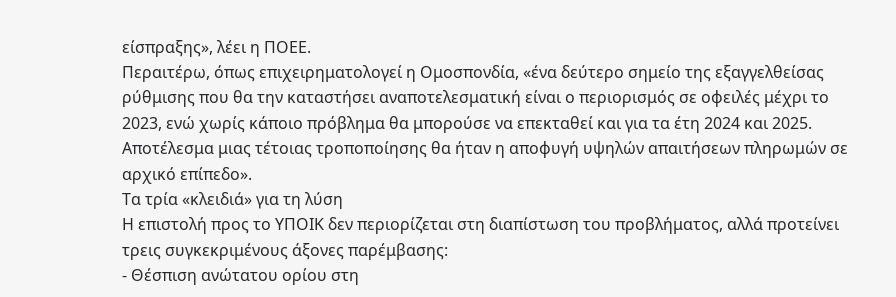είσπραξης», λέει η ΠΟΕΕ.
Περαιτέρω, όπως επιχειρηματολογεί η Ομοσπονδία, «ένα δεύτερο σημείο της εξαγγελθείσας ρύθμισης που θα την καταστήσει αναποτελεσματική είναι ο περιορισμός σε οφειλές μέχρι το 2023, ενώ χωρίς κάποιο πρόβλημα θα μπορούσε να επεκταθεί και για τα έτη 2024 και 2025. Αποτέλεσμα μιας τέτοιας τροποποίησης θα ήταν η αποφυγή υψηλών απαιτήσεων πληρωμών σε αρχικό επίπεδο».
Τα τρία «κλειδιά» για τη λύση
Η επιστολή προς το ΥΠΟΙΚ δεν περιορίζεται στη διαπίστωση του προβλήματος, αλλά προτείνει τρεις συγκεκριμένους άξονες παρέμβασης:
- Θέσπιση ανώτατου ορίου στη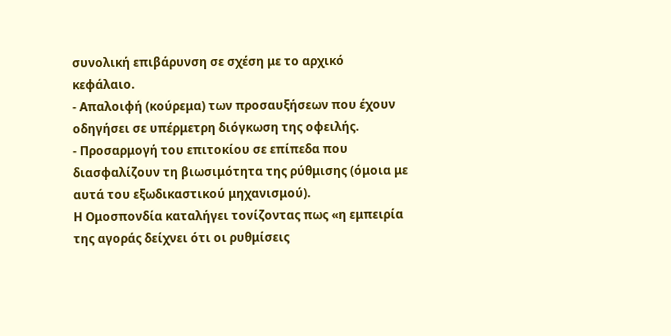συνολική επιβάρυνση σε σχέση με το αρχικό κεφάλαιο.
- Απαλοιφή (κούρεμα) των προσαυξήσεων που έχουν οδηγήσει σε υπέρμετρη διόγκωση της οφειλής.
- Προσαρμογή του επιτοκίου σε επίπεδα που διασφαλίζουν τη βιωσιμότητα της ρύθμισης (όμοια με αυτά του εξωδικαστικού μηχανισμού).
Η Ομοσπονδία καταλήγει τονίζοντας πως «η εμπειρία της αγοράς δείχνει ότι οι ρυθμίσεις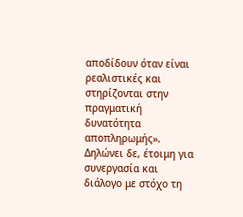αποδίδουν όταν είναι ρεαλιστικές και στηρίζονται στην πραγματική δυνατότητα αποπληρωμής». Δηλώνει δε, έτοιμη για συνεργασία και διάλογο με στόχο τη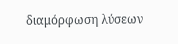διαμόρφωση λύσεων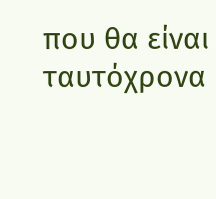που θα είναι ταυτόχρονα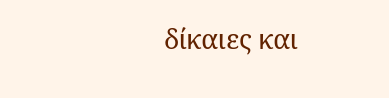δίκαιες και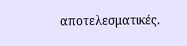αποτελεσματικές.